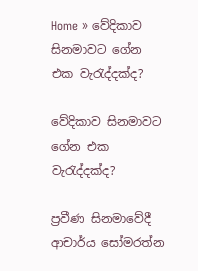Home » වේදිකාව සිනමාවට ගේන එක වැරැද්දක්ද?

වේදිකාව සිනමාවට ගේන එක වැරැද්දක්ද?

ප්‍රවීණ සිනමාවේදී ආචාර්ය සෝමරත්න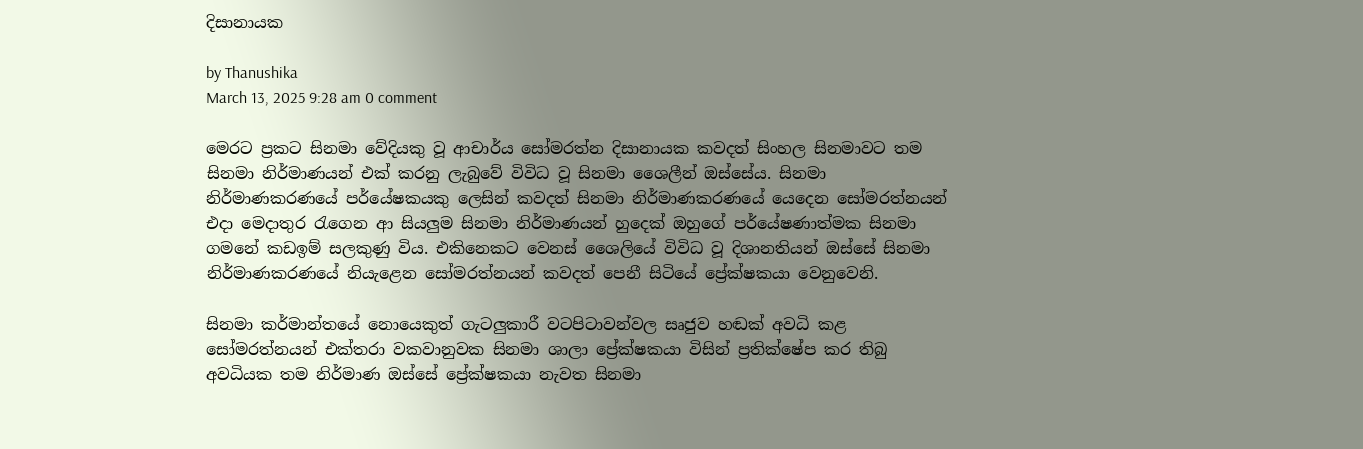දිසානායක

by Thanushika
March 13, 2025 9:28 am 0 comment

මෙරට ප්‍රකට සිනමා වේදියකු වූ ආචාර්ය සෝමරත්න දිසානායක කවදත් සිංහල සිනමාවට තම සිනමා නිර්මාණයන් එක් කරනු ලැබුවේ විවිධ වූ සිනමා ශෛලීන් ඔස්සේය. සිනමා නිර්මාණකරණයේ පර්යේෂකයකු ලෙසින් කවදත් සිනමා නිර්මාණකරණයේ යෙදෙන සෝමරත්නයන් එදා මෙදාතුර රැගෙන ආ සියලුම සිනමා නිර්මාණයන් හුදෙක් ඔහුගේ පර්යේෂණාත්මක සිනමා ගමනේ කඩඉම් සලකුණු විය. එකිනෙකට වෙනස් ශෛලියේ විවිධ වූ දිශානතියන් ඔස්සේ සිනමා නිර්මාණකරණයේ නියැළෙන සෝමරත්නයන් කවදත් පෙනී සිටියේ ප්‍රේක්ෂකයා වෙනුවෙනි.

සිනමා කර්මාන්තයේ නොයෙකුත් ගැටලුකාරී වටපිටාවන්වල සෘජුව හඬක් අවධි කළ සෝමරත්නයන් එක්තරා වකවානුවක සිනමා ශාලා ප්‍රේක්ෂකයා විසින් ප්‍රතික්ෂේප කර තිබු අවධියක තම නිර්මාණ ඔස්සේ ප්‍රේක්ෂකයා නැවත සිනමා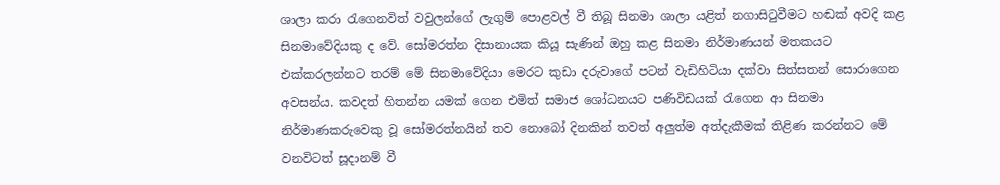ශාලා කරා රැගෙනවිත් වවුලන්ගේ ලැගුම් පොළවල් වී තිබූ සිනමා ශාලා යළිත් නගාසිටුවීමට හඬක් අවදි කළ සිනමාවේදියකු ද වේ. සෝමරත්න දිසානායක කියූ සැණින් ඔහු කළ සිනමා නිර්මාණයන් මතකයට එක්කරලන්නට තරම් මේ සිනමාවේදියා මෙරට කුඩා දරුවාගේ පටන් වැඩිහිටියා දක්වා සිත්සතන් සොරාගෙන අවසන්ය. කවදත් හිතන්න යමක් ගෙන එමිත් සමාජ ශෝධනයට පණිවිඩයක් රැගෙන ආ සිනමා නිර්මාණකරුවෙකු වූ සෝමරත්නයින් තව නොබෝ දිනකින් තවත් අලුත්ම අත්දැකීමක් තිළිණ කරන්නට මේ වනවිටත් සූදානම් වී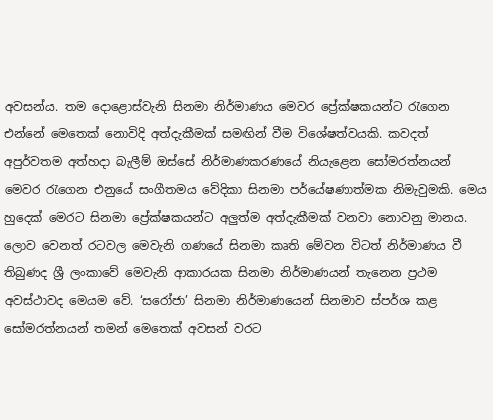අවසන්ය. තම දොළොස්වැනි සිනමා නිර්මාණය මෙවර ප්‍රේක්ෂකයන්ට රැගෙන එන්නේ මෙතෙක් නොවිදි අත්දැකීමක් සමඟින් වීම විශේෂත්වයකි. කවදත් අපුර්වතම අත්හදා බැලීම් ඔස්සේ නිර්මාණකරණයේ නියැළෙන සෝමරත්නයන් මෙවර රැගෙන එනුයේ සංගීතමය වේදිකා සිනමා පර්යේෂණාත්මක නිමැවුමකි. මෙය හුදෙක් මෙරට සිනමා ප්‍රේක්ෂකයන්ට අලුත්ම අත්දැකීමක් වනවා නොවනු මානය. ලොව වෙනත් රටවල මෙවැනි ගණයේ සිනමා කෘති මේවන විටත් නිර්මාණය වී තිබුණද ශ්‍රී ලංකාවේ මෙවැනි ආකාරයක සිනමා නිර්මාණයන් තැනෙන ප්‍රථම අවස්ථාවද මෙයම වේ. ‘සරෝජා’ සිනමා නිර්මාණයෙන් සිනමාව ස්පර්ශ කළ සෝමරත්නයන් තමන් මෙතෙක් අවසන් වරට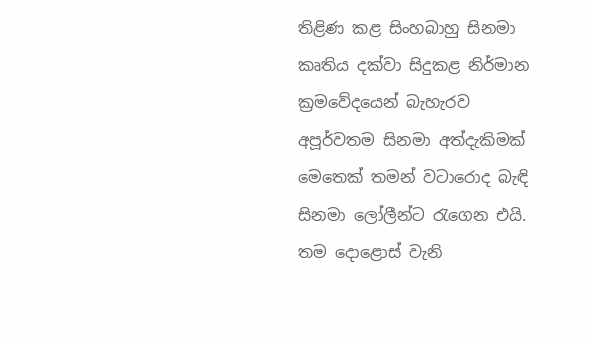තිළිණ කළ සිංහබාහු සිනමා කෘතිය දක්වා සිදුකළ නිර්මාන ක්‍රමවේදයෙන් බැහැරව අපූර්වතම සිනමා අත්දැකිමක් මෙතෙක් තමන් වටාරොද බැඳි සිනමා ලෝලීන්ට රැගෙන එයි. තම දොළොස් වැනි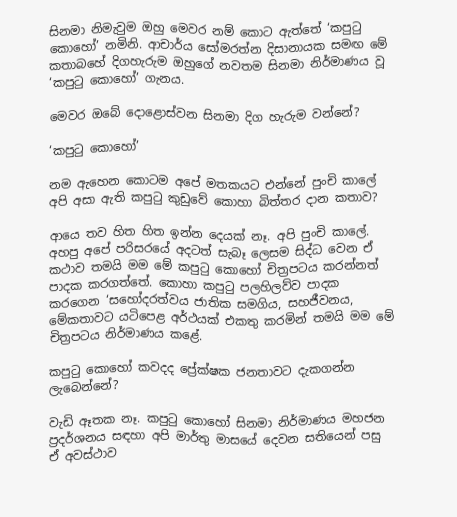සිනමා නිමැවුම ඔහු මෙවර නම් කොට ඇත්තේ ‘කපුටු කොහෝ’ නමිනි. ආචාර්ය සෝමරත්න දිසානායක සමඟ මේ කතාබහේ දිගහැරුම ඔහුගේ නවතම සිනමා නිර්මාණය වූ ‘කපුටු කොහෝ’ ගැනය.

මෙවර ඔබේ දොළොස්වන සිනමා දිග හැරුම වන්නේ?

‘කපුටු කොහෝ’

නම ඇහෙන කොටම අපේ මතකයට එන්නේ පුංචි කාලේ අපි අසා ඇති කපුටු කුඩුවේ කොහා බිත්තර දාන කතාව?

ආයෙ තව හිත හිත ඉන්න දෙයක් නෑ. අපි පුංචි කාලේ. අහපු අපේ පරිසරයේ අදටත් සැබෑ ලෙසම සිද්ධ වෙන ඒ කථාව තමයි මම මේ කපුටු කොහෝ චිත්‍රපටය කරන්නත් පාදක කරගත්තේ. කොහා කපුටු පලහිලව්ව පාදක කරගෙන ‘සහෝදරත්වය ජාතික සමගිය, සහජීවනය, මේකතාවට යටිපෙළ අර්ථයක් එකතු කරමින් තමයි මම මේ චිත්‍රපටය නිර්මාණය කළේ.

කපුටු කොහෝ කවදද ප්‍රේක්ෂක ජනතාවට දැකගන්න ලැබෙන්නේ?

වැඩි ඈතක නෑ. කපුටු කොහෝ සිනමා නිර්මාණය මහජන ප්‍රදර්ශනය සඳහා අපි මාර්තු මාසයේ දෙවන සතියෙන් පසු ඒ අවස්ථාව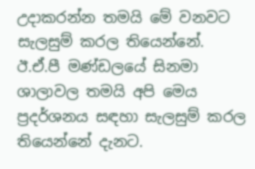උදාකරන්න තමයි මේ වනවට සැලසුම් කරල තියෙන්නේ. ඊ.ඒ.පී මණ්ඩලයේ සිනමා ශාලාවල තමයි අපි මෙය ප්‍රදර්ශනය සඳහා සැලසුම් කරල තියෙන්නේ දැනට.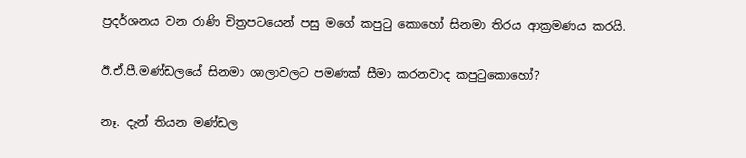ප්‍රදර්ශනය වන රාණි චිත්‍රපටයෙන් පසු මගේ කපුටු කොහෝ සිනමා තිරය ආක්‍රමණය කරයි.

ඊ.ඒ.පී.මණ්ඩලයේ සිනමා ශාලාවලට පමණක් සීමා කරනවාද කපුටුකොහෝ?

නෑ. දැන් තියන මණ්ඩල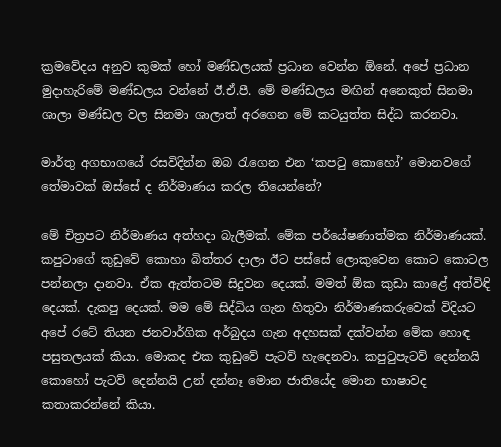ක්‍රමවේදය අනුව කුමක් හෝ මණ්ඩලයක් ප්‍රධාන වෙන්න ඕනේ. අපේ ප්‍රධාන මුදාහැරිමේ මණ්ඩලය වන්නේ ඊ.ඒ.පී. මේ මණ්ඩලය මඟින් අනෙකුත් සිනමා ශාලා මණ්ඩල වල සිනමා ශාලාත් අරගෙන මේ කටයුත්ත සිද්ධ කරනවා.

මාර්තු අගභාගයේ රසවිදින්න ඔබ රැගෙන එන ‘කපටු කොහෝ’ මොනවගේ තේමාවක් ඔස්සේ ද නිර්මාණය කරල තියෙන්නේ?

මේ චිත්‍රපට නිර්මාණය අත්හදා බැලීමක්. මේක පර්යේෂණාත්මක නිර්මාණයක්. කපුටාගේ කුඩුවේ කොහා බිත්තර දාලා ඊට පස්සේ ලොකුවෙන කොට කොටල පන්නලා දානවා. ඒක ඇත්තටම සිදුවන දෙයක්. මමත් ඕක කුඩා කාළේ අත්විඳි දෙයක්. දැකපු දෙයක්. මම මේ සිද්ධිය ගැන හිතුවා නිර්මාණකරුවෙක් විදියට අපේ රටේ තියන ජනවාර්ගික අර්බුදය ගැන අදහසක් දක්වන්න මේක හොඳ පසුතලයක් කියා. මොකද එක කුඩුවේ පැටව් හැදෙනවා. කපුටුපැටව් දෙන්නයි කොහෝ පැටව් දෙන්නයි උන් දන්නෑ මොන ජාතියේද මොන භාෂාවද කතාකරන්නේ කියා.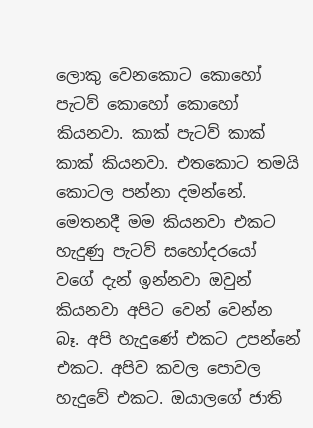ලොකු වෙනකොට කොහෝ පැටව් කොහෝ කොහෝ කියනවා. කාක් පැටව් කාක් කාක් කියනවා. එතකොට තමයි කොටල පන්නා දමන්නේ. මෙතනදී මම කියනවා එකට හැදුණු පැටව් සහෝදරයෝ වගේ දැන් ඉන්නවා ඔවුන් කියනවා අපිට වෙන් වෙන්න බෑ. අපි හැදුණේ එකට උපන්නේ එකට. අපිව කවල පොවල හැදුවේ එකට. ඔයාලගේ ජාති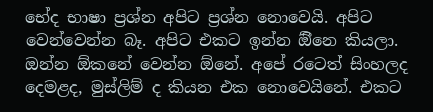භේද භාෂා ප්‍රශ්න අපිට ප්‍රශ්න නොවෙයි. අපිට වෙන්වෙන්න බෑ. අපිට එකට ඉන්න ඕිනෙ කියලා. ඔන්න ඕකනේ වෙන්න ඕනේ. අපේ රටෙත් සිංහලද දෙමළද, මුස්ලිම් ද කියන එක නොවෙයිනේ. එකට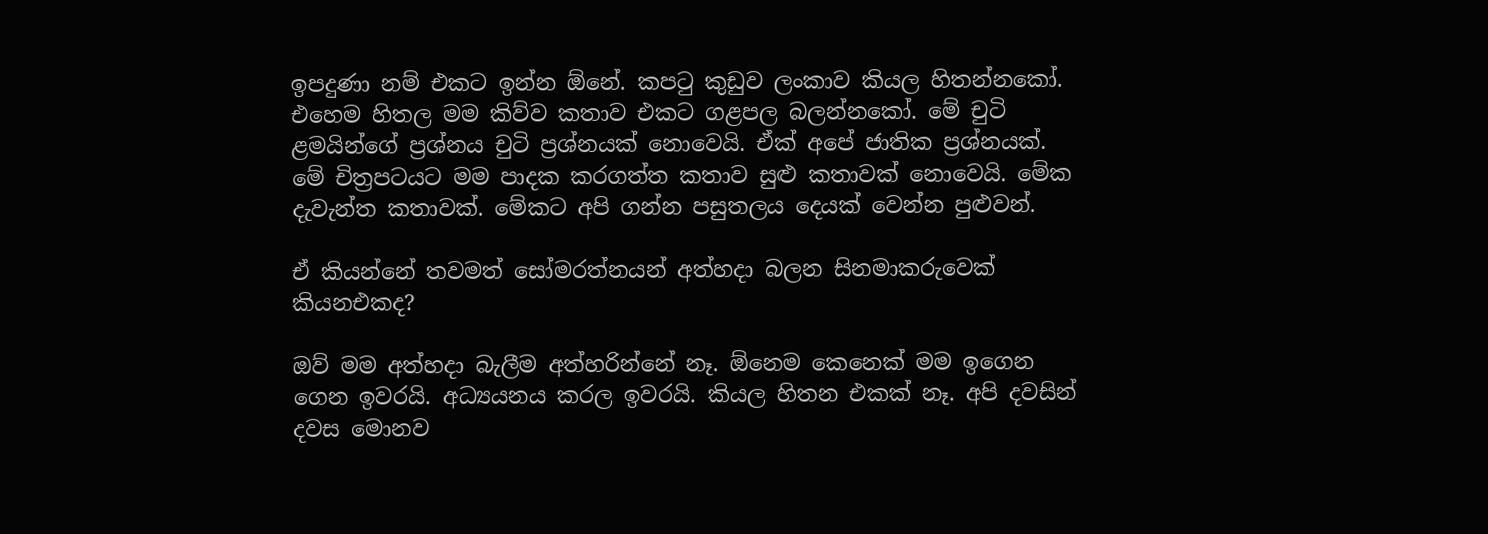ඉපදුණා නම් එකට ඉන්න ඕනේ. කපටු කුඩුව ලංකාව කියල හිතන්නකෝ. එහෙම හිතල මම කිව්ව කතාව එකට ගළපල බලන්නකෝ. මේ චුටි ළමයින්ගේ ප්‍රශ්නය චුටි ප්‍රශ්නයක් නොවෙයි. ඒක් අපේ ජාතික ප්‍රශ්නයක්. මේ චිත්‍රපටයට මම පාදක කරගත්ත කතාව සුළු කතාවක් නොවෙයි. මේක දැවැන්ත කතාවක්. මේකට අපි ගන්න පසුතලය දෙයක් වෙන්න පුළුවන්.

ඒ කියන්නේ තවමත් සෝමරත්නයන් අත්හදා බලන සිනමාකරුවෙක් කියනඑකද?

ඔව් මම අත්හදා බැලීම අත්හරින්නේ නෑ. ඕනෙම කෙනෙක් මම ඉගෙන ගෙන ඉවරයි. අධ්‍යයනය කරල ඉවරයි. කියල හිතන එකක් නෑ. අපි දවසින් දවස මොනව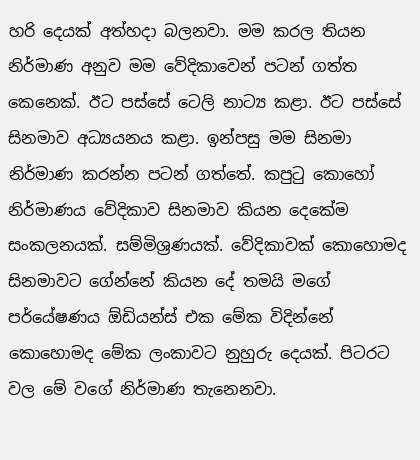හරි දෙයක් අත්හදා බලනවා. මම කරල තියන නිර්මාණ අනුව මම වේදිකාවෙන් පටන් ගත්ත කෙනෙක්. ඊට පස්සේ ටෙලි නාට්‍ය කළා. ඊට පස්සේ සිනමාව අධ්‍යයනය කළා. ඉන්පසු මම සිනමා නිර්මාණ කරන්න පටන් ගත්තේ. කපුටු කොහෝ නිර්මාණය වේදිකාව සිනමාව කියන දෙකේම සංකලනයක්. සම්මිශ්‍රණයක්. වේදිකාවක් කොහොමද සිනමාවට ගේන්නේ කියන දේ තමයි මගේ පර්යේෂණය ඕඩියන්ස් එක මේක විදින්නේ කොහොමද මේක ලංකාවට නුහුරු දෙයක්. පිටරට වල මේ වගේ නිර්මාණ තැනෙනවා.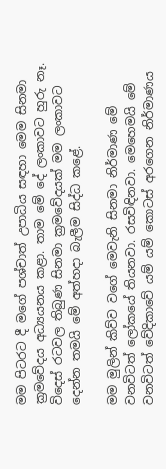මම පිටරට දී මගේ පශ්චාත් උපාධිය සඳහා මෙම සිනමා ක්‍රමවේදය අධ්‍යයනය කළා. තාම මේ දේ ලංකාවට හුරු නෑ. විදෙස් රටවල තිබුණ සිනමා ක්‍රමවේදයක් මම ලංකාවට දෙන්න තමයි මේ අත්හදා බැලීම සිද්ධ කළේ.

මම මුලින් කිව්ව වගේ මෙවැනි සිනමා නිර්මාණ මේ වනවිටත් ලෝකයේ තියනවා. රසවිඳිනවා. මෙහෙමයි මේ වනවිටත් වේදිකාවේ යම් යම් කොටස් අරගෙන නිර්මාණය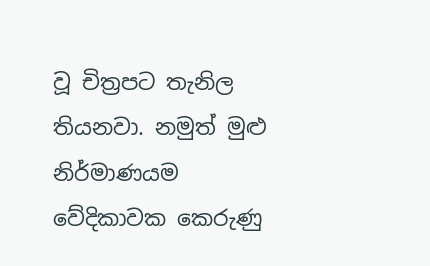වූ චිත්‍රපට තැනිල තියනවා. නමුත් මුළු නිර්මාණයම වේදිකාවක කෙරුණු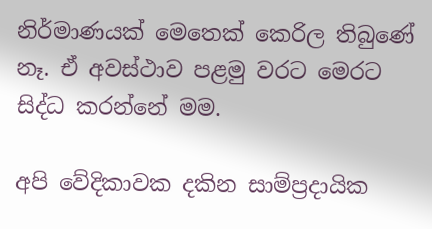නිර්මාණයක් මෙතෙක් කෙරිල තිබුණේ නෑ. ඒ අවස්ථාව පළමු වරට මෙරට සිද්ධ කරන්නේ මම.

අපි වේදිකාවක දකින සාම්ප්‍රදායික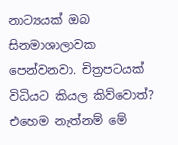නාට්‍යයක් ඔබ සිනමාශාලාවක පෙන්වනවා. චිත්‍රපටයක් විධියට කියල කිව්වොත්? එහෙම නැත්නම් මේ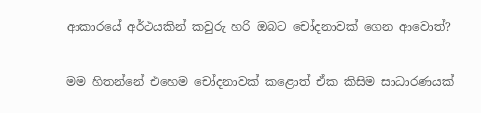ආකාරයේ අර්ථයකින් කවුරු හරි ඔබට චෝදනාවක් ගෙන ආවොත්?

මම හිතන්නේ එහෙම චෝදනාවක් කළොත් ඒක කිසිම සාධාරණයක්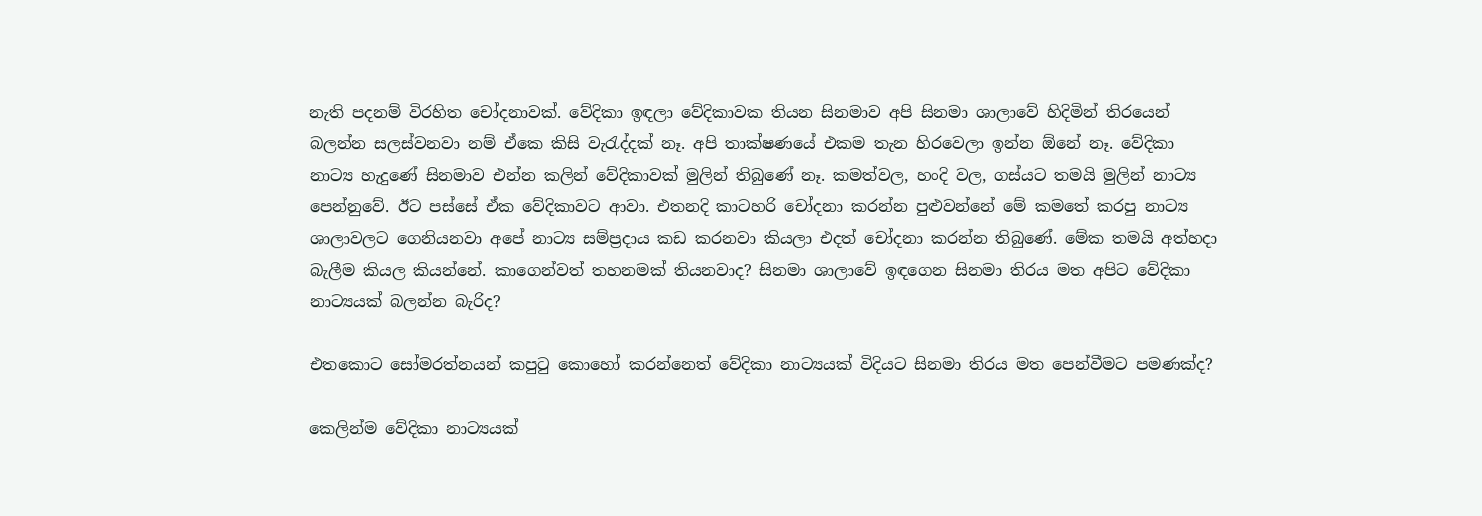නැති පදනම් විරහිත චෝදනාවක්. වේදිකා ඉඳලා වේදිකාවක තියන සිනමාව අපි සිනමා ශාලාවේ හිදිමින් තිරයෙන් බලන්න සලස්වනවා නම් ඒකෙ කිසි වැරැද්දක් නෑ. අපි තාක්ෂණයේ එකම තැන හිරවෙලා ඉන්න ඕනේ නෑ. වේදිකා නාට්‍ය හැදුණේ සිනමාව එන්න කලින් වේදිකාවක් මුලින් තිබුණේ නෑ. කමත්වල, හංදි වල, ගස්යට තමයි මුලින් නාට්‍ය පෙන්නුවේ. ඊට පස්සේ ඒක වේදිකාවට ආවා. එතනදි කාටහරි චෝදනා කරන්න පුළුවන්නේ මේ කමතේ කරපු නාට්‍ය ශාලාවලට ගෙනියනවා අපේ නාට්‍ය සම්ප්‍රදාය කඩ කරනවා කියලා එදත් චෝදනා කරන්න තිබුණේ. මේක තමයි අත්හදා බැලීම කියල කියන්නේ. කාගෙන්වත් තහනමක් තියනවාද? සිනමා ශාලාවේ ඉඳගෙන සිනමා තිරය මත අපිට වේදිකා නාට්‍යයක් බලන්න බැරිද?

එතකොට සෝමරත්නයන් කපුටු කොහෝ කරන්නෙත් වේදිකා නාට්‍යයක් විදියට සිනමා තිරය මත පෙන්වීමට පමණක්ද?

කෙලින්ම වේදිකා නාට්‍යයක්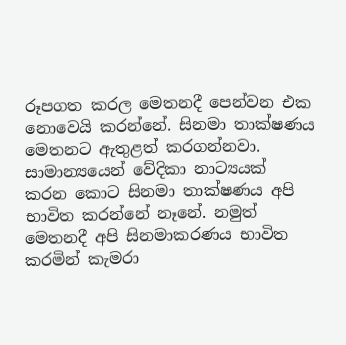රූපගත කරල මෙතනදී පෙන්වන එක නොවෙයි කරන්නේ. සිනමා තාක්ෂණය මෙතනට ඇතුළත් කරගන්නවා. සාමාන්‍යයෙන් වේදිකා නාට්‍යයක් කරන කොට සිනමා තාක්ෂණය අපි භාවිත කරන්නේ නෑනේ. නමුත් මෙතනදී අපි සිනමාකරණය භාවිත කරමින් කැමරා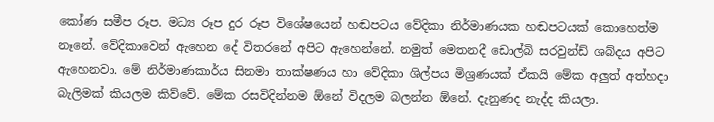කෝණ සමීප රූප. මධ්‍ය රූප දුර රූප විශේෂයෙන් හඬපටය වේදිකා නිර්මාණයක හඬපටයක් කොහෙත්ම නෑනේ. වේදිකාවෙන් ඇහෙන දේ විතරනේ අපිට ඇහෙන්නේ. නමුත් මෙතනදී ඩොල්බි සරවුන්ඩ් ශබ්දය අපිට ඇහෙනවා. මේ නිර්මාණකාර්ය සිනමා තාක්ෂණය හා වේදිකා ශිල්පය මිශ්‍රණයක් ඒකයි මේක අලුත් අත්හදා බැලිමක් කියලම කිව්වේ. මේක රසවිදින්නම ඕනේ විදලම බලන්න ඕනේ. දැනුණද නැද්ද කියලා.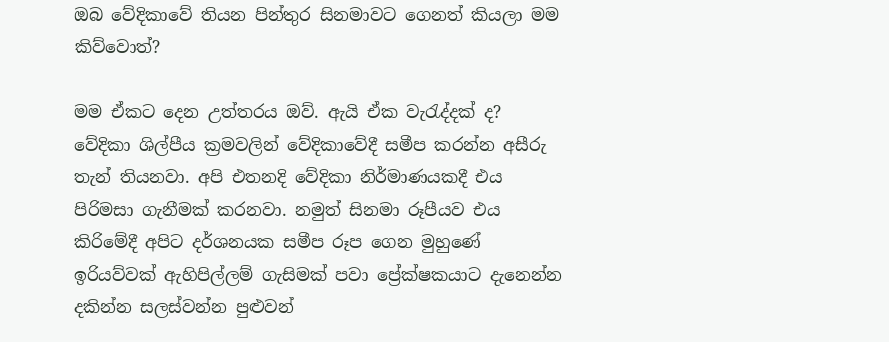ඔබ වේදිකාවේ තියන පින්තුර සිනමාවට ගෙනත් කියලා මම කිව්වොත්?

මම ඒකට දෙන උත්තරය ඔව්. ඇයි ඒක වැරැද්දක් ද? වේදිකා ශිල්පීය ක්‍රමවලින් වේදිකාවේදී සමීප කරන්න අසීරු තැන් තියනවා. අපි එතනදි වේදිකා නිර්මාණයකදී එය පිරිමසා ගැනීමක් කරනවා. නමුත් සිනමා රූපීයව එය කිරිමේදී අපිට දර්ශනයක සමීප රූප ගෙන මුහුණේ ඉරියව්වක් ඇහිපිල්ලම් ගැසිමක් පවා ප්‍රේක්ෂකයාට දැනෙන්න දකින්න සලස්වන්න පුළුවන්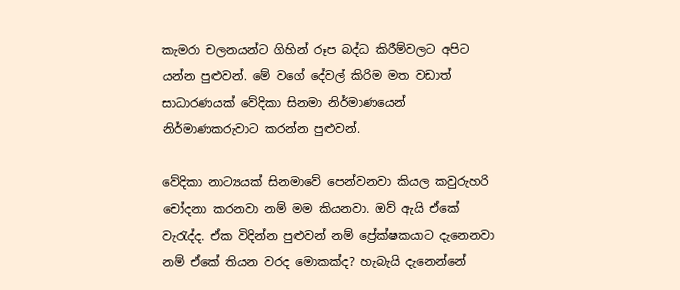කැමරා චලනයන්ට ගිහින් රූප බද්ධ කිරීම්වලට අපිට යන්න පුළුවන්. මේ වගේ දේවල් කිරිම මත වඩාත් සාධාරණයක් වේදිකා සිනමා නිර්මාණයෙන් නිර්මාණකරුවාට කරන්න පුළුවන්.

වේදිකා නාට්‍යයක් සිනමාවේ පෙන්වනවා කියල කවුරුහරි චෝදනා කරනවා නම් මම කියනවා. ඔව් ඇයි ඒකේ වැරැද්ද. ඒක විදින්න පුළුවන් නම් ප්‍රේක්ෂකයාට දැනෙනවා නම් ඒකේ තියන වරද මොකක්ද? හැබැයි දැනෙන්නේ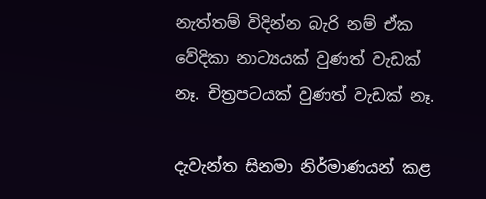නැත්තම් විදින්න බැරි නම් ඒක වේදිකා නාට්‍යයක් වුණත් වැඩක් නෑ. චිත්‍රපටයක් වුණත් වැඩක් නෑ.

දැවැන්ත සිනමා නිර්මාණයන් කළ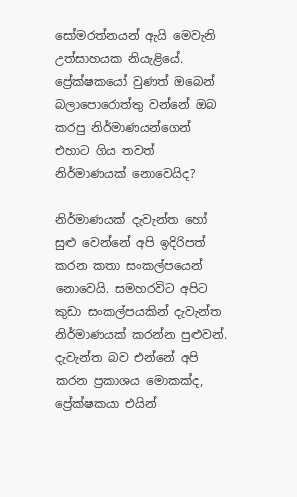සෝමරත්නයන් ඇයි මෙවැනි උත්සාහයක නියැළියේ. ප්‍රේක්ෂකයෝ වුණත් ඔබෙන් බලාපොරොත්තු වන්නේ ඔබ කරපු නිර්මාණයන්ගෙන් එහාට ගිය තවත් නිර්මාණයක් නොවෙයිද?

නිර්මාණයක් දැවැන්ත හෝ සුළු වෙන්නේ අපි ඉදිරිපත් කරන කතා සංකල්පයෙන් නොවෙයි. සමහරවිට අපිට කුඩා සංකල්පයකින් දැවැන්ත නිර්මාණයක් කරන්න පුළුවන්. දැවැන්ත බව එන්නේ අපි කරන ප්‍රකාශය මොකක්ද, ප්‍රේක්ෂකයා එයින්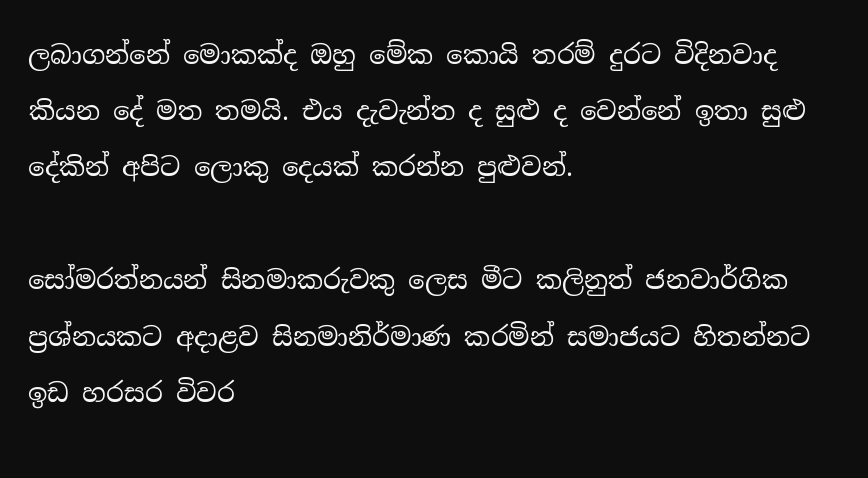ලබාගන්නේ මොකක්ද ඔහු මේක කොයි තරම් දුරට විදිනවාද කියන දේ මත තමයි. එය දැවැන්ත ද සුළු ද වෙන්නේ ඉතා සුළු දේකින් අපිට ලොකු දෙයක් කරන්න පුළුවන්.

සෝමරත්නයන් සිනමාකරුවකු ලෙස මීට කලිනුත් ජනවාර්ගික ප්‍රශ්නයකට අදාළව සිනමානිර්මාණ කරමින් සමාජයට හිතන්නට ඉඩ හරසර විවර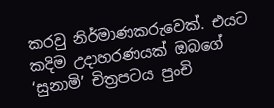කරවු නිර්මාණකරුවෙක්. එයට කදිම උදාහරණයක් ඔබගේ ‘සුනාමි’ චිත්‍රපටය පුංචි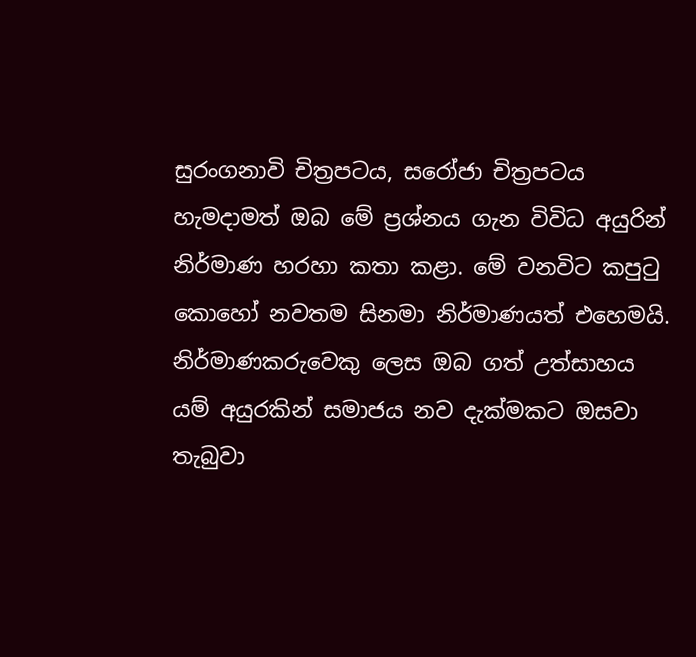සුරංගනාවි චිත්‍රපටය, සරෝජා චිත්‍රපටය හැමදාමත් ඔබ මේ ප්‍රශ්නය ගැන විවිධ අයුරින් නිර්මාණ හරහා කතා කළා. මේ වනවිට කපුටු කොහෝ නවතම සිනමා නිර්මාණයත් එහෙමයි. නිර්මාණකරුවෙකු ලෙස ඔබ ගත් උත්සාහය යම් අයුරකින් සමාජය නව දැක්මකට ඔසවා තැබුවා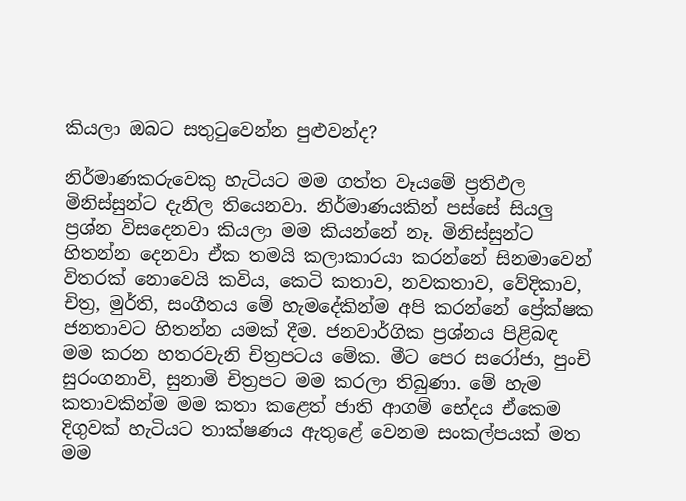කියලා ඔබට සතුටුවෙන්න පුළුවන්ද?

නිර්මාණකරුවෙකු හැටියට මම ගත්ත වෑයමේ ප්‍රතිඵල මිනිස්සුන්ට දැනිල තියෙනවා. නිර්මාණයකින් පස්සේ සියලු ප්‍රශ්න විසදෙනවා කියලා මම කියන්නේ නෑ. මිනිස්සුන්ට හිතන්න දෙනවා ඒක තමයි කලාකාරයා කරන්නේ සිනමාවෙන් විතරක් නොවෙයි කවිය, කෙටි කතාව, නවකතාව, වේදිකාව, චිත්‍ර, මුර්ති, සංගීතය මේ හැමදේකින්ම අපි කරන්නේ ප්‍රේක්ෂක ජනතාවට හිතන්න යමක් දීම. ජනවාර්ගික ප්‍රශ්නය පිළිබඳ මම කරන හතරවැනි චිත්‍රපටය මේක. මීට පෙර සරෝජා, පුංචි සුරංගනාවි, සුනාමි චිත්‍රපට මම කරලා තිබුණා. මේ හැම කතාවකින්ම මම කතා කළෙත් ජාති ආගම් භේදය ඒකෙම දිගුවක් හැටියට තාක්ෂණය ඇතුළේ වෙනම සංකල්පයක් මත මම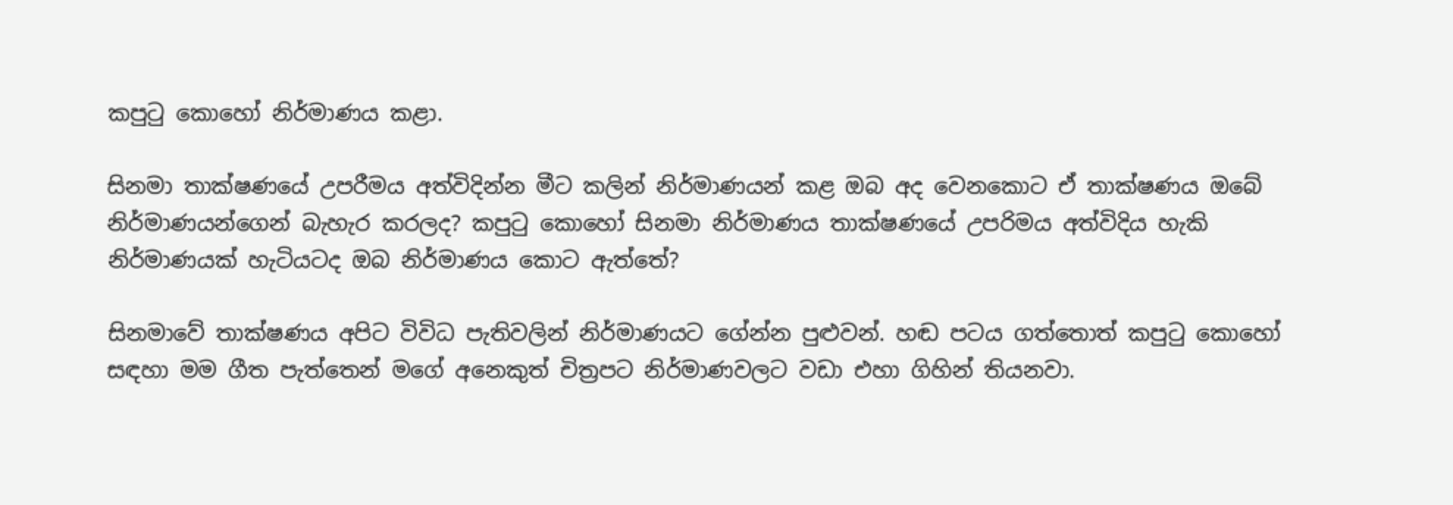කපුටු කොහෝ නිර්මාණය කළා.

සිනමා තාක්ෂණයේ උපරීමය අත්විදින්න මීට කලින් නිර්මාණයන් කළ ඔබ අද වෙනකොට ඒ තාක්ෂණය ඔබේ නිර්මාණයන්ගෙන් බැහැර කරලද? කපුටු කොහෝ සිනමා නිර්මාණය තාක්ෂණයේ උපරිමය අත්විදිය හැකි නිර්මාණයක් හැටියටද ඔබ නිර්මාණය කොට ඇත්තේ?

සිනමාවේ තාක්ෂණය අපිට විවිධ පැතිවලින් නිර්මාණයට ගේන්න පුළුවන්. හඬ පටය ගත්තොත් කපුටු කොහෝ සඳහා මම ගීත පැත්තෙන් මගේ අනෙකුත් චිත්‍රපට නිර්මාණවලට වඩා එහා ගිහින් තියනවා.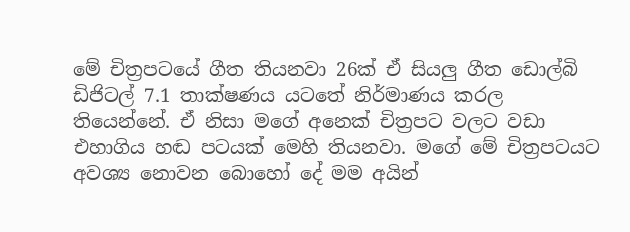මේ චිත්‍රපටයේ ගීත තියනවා 26ක් ඒ සියලු ගීත ඩොල්බි ඩිජිටල් 7.1 තාක්ෂණය යටතේ නිර්මාණය කරල තියෙන්නේ. ඒ නිසා මගේ අනෙක් චිත්‍රපට වලට වඩා එහාගිය හඬ පටයක් මෙහි තියනවා. මගේ මේ චිත්‍රපටයට අවශ්‍ය නොවන බොහෝ දේ මම අයින්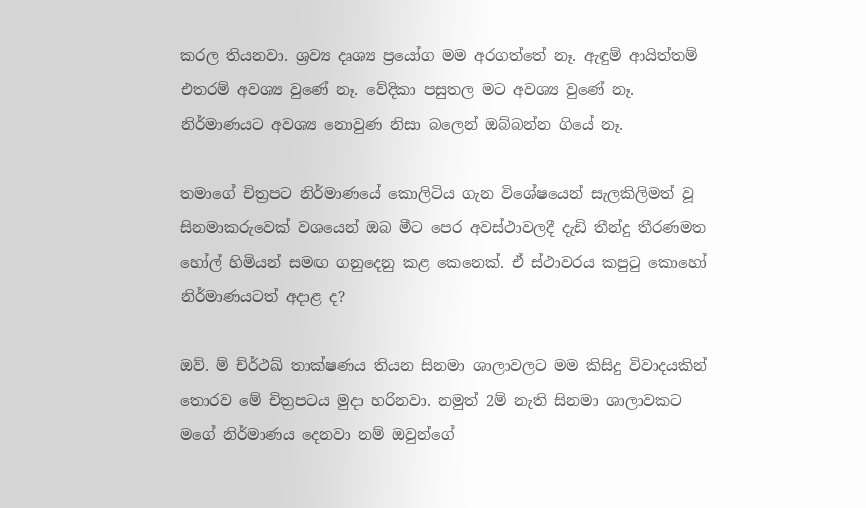කරල තියනවා. ශ්‍රව්‍ය දෘශ්‍ය ප්‍රයෝග මම අරගත්තේ නෑ. ඇඳුම් ආයිත්තම් එතරම් අවශ්‍ය වුණේ නෑ. වේදිකා පසුතල මට අවශ්‍ය වුණේ නෑ. නිර්මාණයට අවශ්‍ය නොවුණ නිසා බලෙන් ඔබ්බන්න ගියේ නෑ.

තමාගේ චිත්‍රපට නිර්මාණයේ කොලිටිය ගැන විශේෂයෙන් සැලකිලිමත් වූ සිනමාකරුවෙක් වශයෙන් ඔබ මීට පෙර අවස්ථාවලදී දැඩි තීන්දු තීරණමත හෝල් හිමියන් සමඟ ගනුදෙනු කළ කෙනෙක්. ඒ ස්ථාවරය කපුටු කොහෝ නිර්මාණයටත් අදාළ ද?

ඔව්. ම් ච්ර්‍ථඛ් තාක්ෂණය තියන සිනමා ශාලාවලට මම කිසිදු විවාදයකින් තොරව මේ චිත්‍රපටය මුදා හරිනවා. නමුත් 2ම් නැති සිනමා ශාලාවකට මගේ නිර්මාණය දෙනවා නම් ඔවුන්ගේ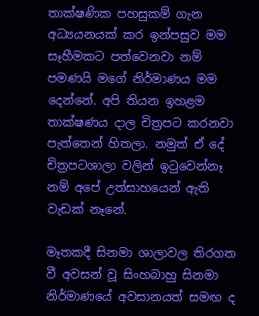තාක්ෂණික පහසුකම් ගැන අධ්‍යයනයක් කර ඉන්පසුව මම සෑහීමකට පත්වෙනවා නම් පමණයි මගේ නිර්මාණය මම දෙන්නේ. අපි තියන ඉහළම තාක්ෂණය දාල චිත්‍රපට කරනවා පැත්තෙන් හිතලා. නමුත් ඒ දේ චිත්‍රපටශාලා වලින් ඉටුවෙන්නෑ නම් අපේ උත්සාහයෙන් ඇති වැඩක් නෑනේ.

මෑතකදී සිනමා ශාලාවල තිරගත වී අවසන් වූ සිංහබාහු සිනමා නිර්මාණයේ අවසානයත් සමඟ ද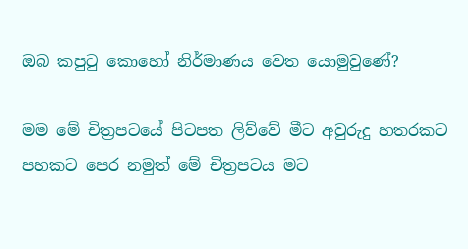ඔබ කපුටු කොහෝ නිර්මාණය වෙත යොමුවුණේ?

මම මේ චිත්‍රපටයේ පිටපත ලිව්වේ මීට අවුරුදු හතරකට පහකට පෙර නමුත් මේ චිත්‍රපටය මට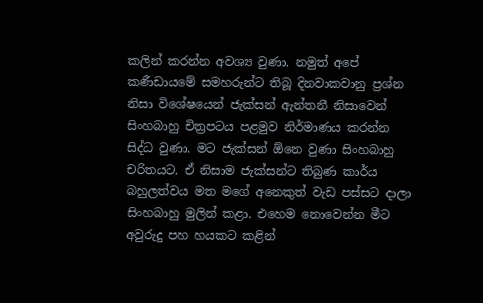කලින් කරන්න අවශ්‍ය වුණා. නමුත් අපේ කණීඩායමේ සමහරුන්ට තිබූ දිනවාකවානු ප්‍රශ්න නිසා විශේෂයෙන් ජැක්සන් ඇන්තනී නිසාවෙන් සිංහබාහු චිත්‍රපටය පළමුව නිර්මාණය කරන්න සිද්ධ වුණා. මට ජැක්සන් ඕනෙ වුණා සිංහබාහු චරිතයට. ඒ නිසාම ජැක්සන්ට තිබුණ කාර්ය බහුලත්වය මත මගේ අනෙකුත් වැඩ පස්සට දාලා සිංහබාහු මුලින් කළා. එහෙම නොවෙන්න මීට අවුරුදු පහ හයකට කළින්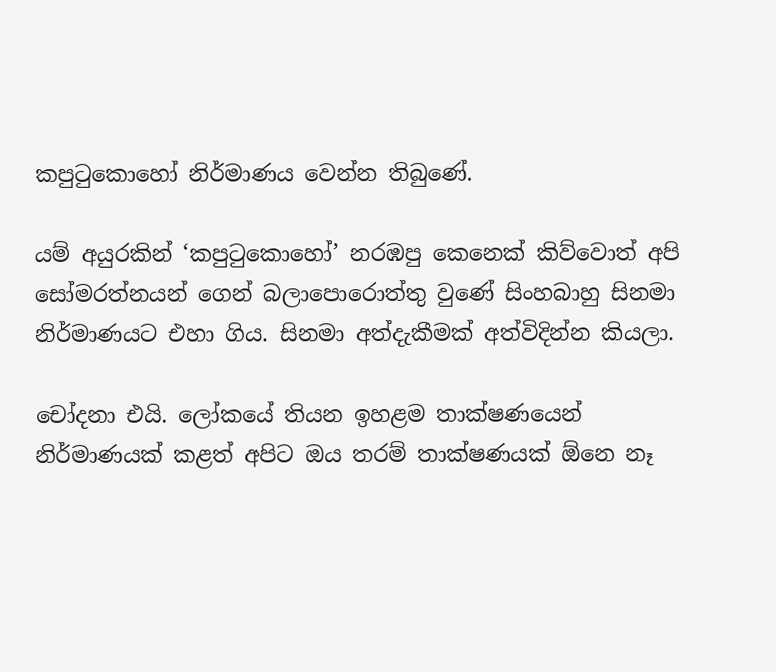කපුටුකොහෝ නිර්මාණය වෙන්න තිබුණේ.

යම් අයුරකින් ‘කපුටුකොහෝ’ නරඹපු කෙනෙක් කිව්වොත් අපි සෝමරත්නයන් ගෙන් බලාපොරොත්තු වුණේ සිංහබාහු සිනමා නිර්මාණයට එහා ගිය. සිනමා අත්දැකීමක් අත්විදින්න කියලා.

චෝදනා එයි. ලෝකයේ තියන ඉහළම තාක්ෂණයෙන් නිර්මාණයක් කළත් අපිට ඔය තරම් තාක්ෂණයක් ඕනෙ නෑ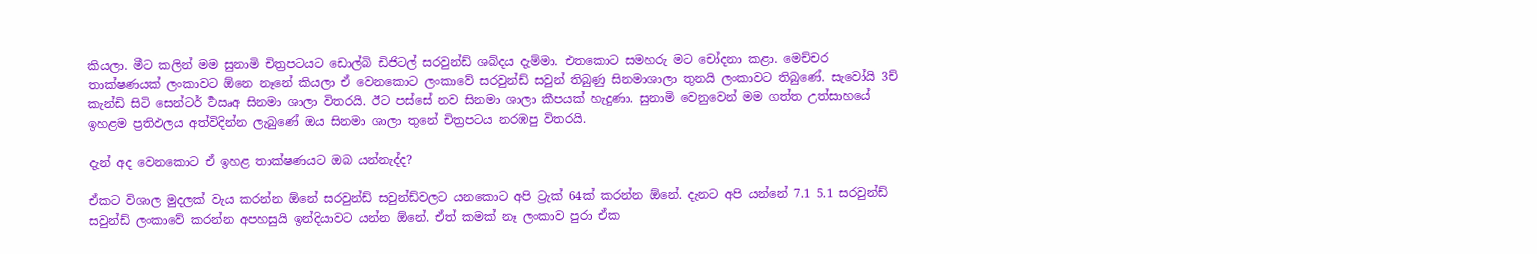කියලා. මීට කලින් මම සුනාමි චිත්‍රපටයට ඩොල්බි ඩිජිටල් සරවුන්ඩ් ශබ්දය දැම්මා. එතකොට සමහරු මට චෝදනා කළා. මෙච්චර තාක්ෂණයක් ලංකාවට ඕනෙ නෑනේ කියලා ඒ වෙනකොට ලංකාවේ සරවුන්ඩ් සවුන් තිබුණු සිනමාශාලා තුනයි ලංකාවට තිබුණේ. සැවෝයි 3ච් කැන්ඩි සිටි සෙන්ටර් ර්‍ථඍඅ සිනමා ශාලා විතරයි. ඊට පස්සේ නව සිනමා ශාලා කීපයක් හැදුණා. සුනාමි වෙනුවෙන් මම ගත්ත උත්සාහයේ ඉහළම ප්‍රතිඵලය අත්විදින්න ලැබුණේ ඔය සිනමා ශාලා තුනේ චිත්‍රපටය නරඹපු විතරයි.

දැන් අද වෙනකොට ඒ ඉහළ තාක්ෂණයට ඔබ යන්නැද්ද?

ඒකට විශාල මුදලක් වැය කරන්න ඕනේ සරවුන්ඩ් සවුන්ඩ්වලට යනකොට අපි ට්‍රැක් 64ක් කරන්න ඕනේ. දැනට අපි යන්නේ 7.1 5.1 සරවුන්ඩ් සවුන්ඩ් ලංකාවේ කරන්න අපහසුයි ඉන්දියාවට යන්න ඕනේ. ඒත් කමක් නෑ ලංකාව පුරා ඒක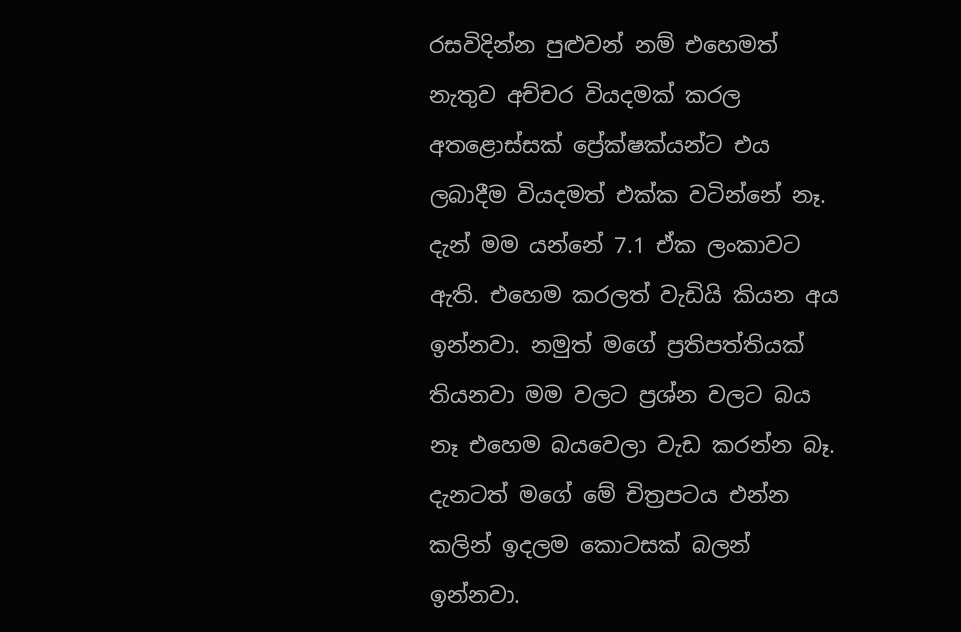රසවිදින්න පුළුවන් නම් එහෙමත් නැතුව අච්චර වියදමක් කරල අතළොස්සක් ප්‍රේක්ෂක්යන්ට එය ලබාදීම වියදමත් එක්ක වටින්නේ නෑ. දැන් මම යන්නේ 7.1 ඒක ලංකාවට ඇති. එහෙම කරලත් වැඩියි කියන අය ඉන්නවා. නමුත් මගේ ප්‍රතිපත්තියක් තියනවා මම වලට ප්‍රශ්න වලට බය නෑ එහෙම බයවෙලා වැඩ කරන්න බෑ. දැනටත් මගේ මේ චිත්‍රපටය එන්න කලින් ඉදලම කොටසක් බලන් ඉන්නවා.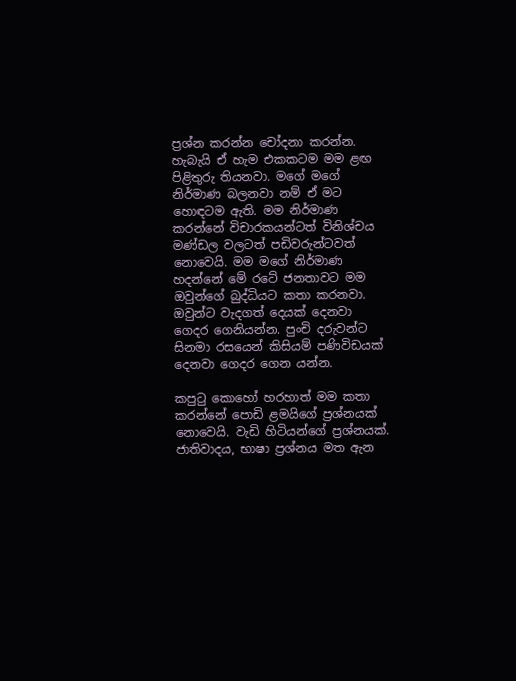ප්‍රශ්න කරන්න චෝදනා කරන්න. හැබැයි ඒ හැම එකකටම මම ළඟ පිළිතුරු තියනවා. මගේ මගේ නිර්මාණ බලනවා නම් ඒ මට හොඳටම ඇති. මම නිර්මාණ කරන්නේ විචාරකයන්ටත් විනිශ්චය මණ්ඩල වලටත් පඩිවරුන්ටවත් නොවෙයි. මම මගේ නිර්මාණ හදන්නේ මේ රටේ ජනතාවට මම ඔවුන්ගේ බුද්ධියට කතා කරනවා. ඔවුන්ට වැදගත් දෙයක් දෙනවා ගෙදර ගෙනියන්න. පුංචි දරුවන්ට සිනමා රසයෙන් කිසියම් පණිවිඩයක් දෙනවා ගෙදර ගෙන යන්න.

කපුටු කොහෝ හරහාත් මම කතා කරන්නේ පොඩි ළමයිගේ ප්‍රශ්නයක් නොවෙයි. වැඩි හිටියන්ගේ ප්‍රශ්නයක්. ජාතිවාදය, භාෂා ප්‍රශ්නය මත ඇන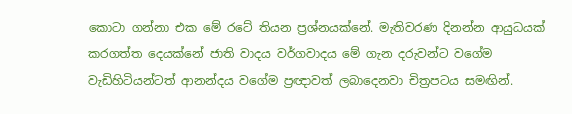කොටා ගන්නා එක මේ රටේ තියන ප්‍රශ්නයක්නේ. මැතිවරණ දිනන්න ආයුධයක් කරගත්ත දෙයක්නේ ජාති වාදය වර්ගවාදය මේ ගැන දරුවන්ට වගේම වැඩිහිටියන්ටත් ආනන්දය වගේම ප්‍රඥාවත් ලබාදෙනවා චිත්‍රපටය සමඟින්.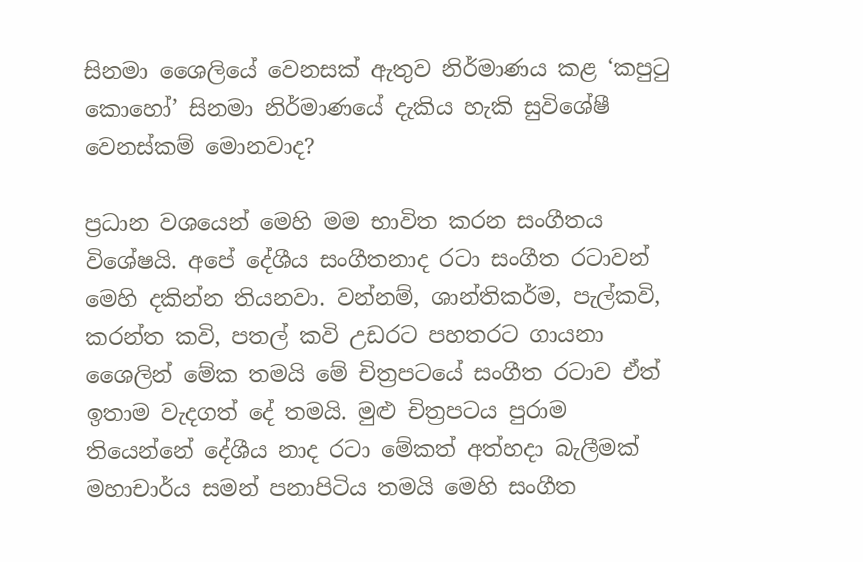සිනමා ශෛලියේ වෙනසක් ඇතුව නිර්මාණය කළ ‘කපුටු කොහෝ’ සිනමා නිර්මාණයේ දැකිය හැකි සුවිශේෂී වෙනස්කම් මොනවාද?

ප්‍රධාන වශයෙන් මෙහි මම භාවිත කරන සංගීතය විශේෂයි. අපේ දේශීය සංගීතනාද රටා සංගීත රටාවන් මෙහි දකින්න තියනවා. වන්නම්, ශාන්තිකර්ම, පැල්කවි, කරන්ත කවි, පතල් කවි උඩරට පහතරට ගායනා ශෛලින් මේක තමයි මේ චිත්‍රපටයේ සංගීත රටාව ඒත් ඉතාම වැදගත් දේ තමයි. මුළු චිත්‍රපටය පුරාම තියෙන්නේ දේශීය නාද රටා මේකත් අත්හදා බැලීමක් මහාචාර්ය සමන් පනාපිටිය තමයි මෙහි සංගීත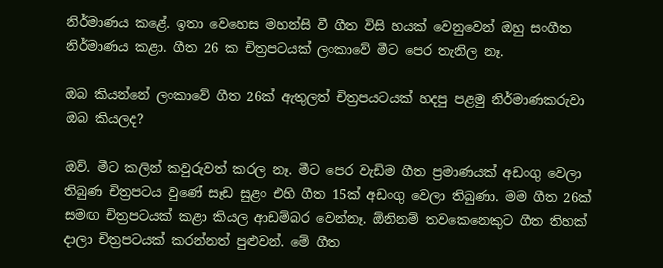නිර්මාණය කළේ. ඉතා වෙහෙස මහන්සි වී ගීත විසි හයක් වෙනුවෙන් ඔහු සංගීත නිර්මාණය කළා. ගීත 26 ක චිත්‍රපටයක් ලංකාවේ මීට පෙර තැනිල නෑ.

ඔබ කියන්නේ ලංකාවේ ගීත 26ක් ඇතුලත් චිත්‍රපයටයක් හදපු පළමු නිර්මාණකරුවා ඔබ කියලද?

ඔව්. මීට කලින් කවුරුවත් කරල නෑ. මීට පෙර වැඩිම ගීත ප්‍රමාණයක් අඩංගු වෙලා තිබුණ චිත්‍රපටය වුණේ සෑඩ සුළං එහි ගීත 15ක් අඩංගු වෙලා තිබුණා. මම ගීත 26ක් සමඟ චිත්‍රපටයක් කළා කියල ආඩම්බර වෙන්නෑ. ඕනිනම් තවකෙනෙකුට ගීත තිහක් දාලා චිත්‍රපටයක් කරන්නත් පුළුවන්. මේ ගීත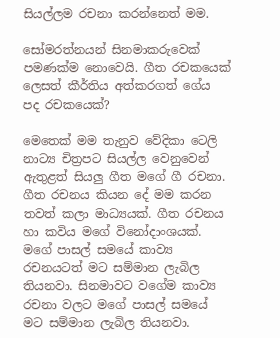සියල්ලම රචනා කරන්නෙත් මම.

සෝමරත්නයන් සිනමාකරුවෙක් පමණක්ම නොවෙයි. ගීත රචකයෙක් ලෙසත් කීර්තිය අත්කරගත් ගේය පද රචකයෙක්?

මෙතෙක් මම තැනුව වේදිකා ටෙලි නාට්‍ය චිත්‍රපට සියල්ල වෙනුවෙන් ඇතුළත් සියලු ගීත මගේ ගී රචනා. ගීත රචනය කියන දේ මම කරන තවත් කලා මාධ්‍යයක්. ගීත රචනය හා කවිය මගේ විනෝදාංශයක්. මගේ පාසල් සමයේ කාව්‍ය රචනයටත් මට සම්මාන ලැබිල තියනවා. සිනමාවට වගේම කාව්‍ය රචනා වලට මගේ පාසල් සමයේ මට සම්මාන ලැබිල තියනවා.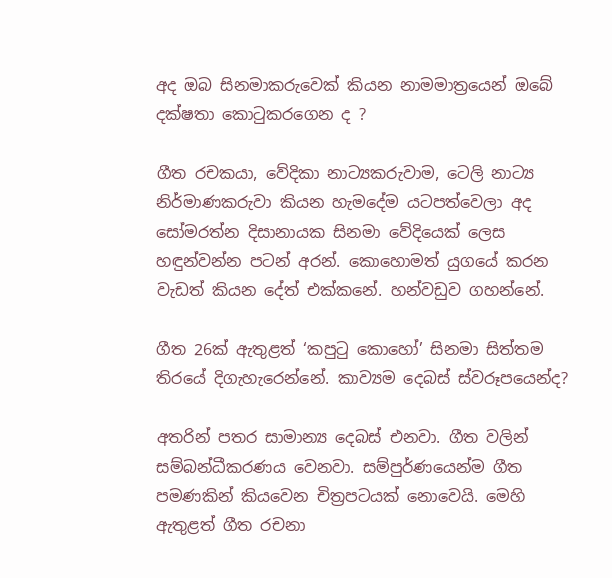අද ඔබ සිනමාකරුවෙක් කියන නාමමාත්‍රයෙන් ඔබේ දක්ෂතා කොටුකරගෙන ද ?

ගීත රචකයා, වේදිකා නාට්‍යකරුවාම, ටෙලි නාට්‍ය නිර්මාණකරුවා කියන හැමදේම යටපත්වෙලා අද සෝමරත්න දිසානායක සිනමා වේදියෙක් ලෙස හඳුන්වන්න පටන් අරන්. කොහොමත් යුගයේ කරන වැඩත් කියන දේත් එක්කනේ. හන්වඩුව ගහන්නේ.

ගීත 26ක් ඇතුළත් ‘කපුටු කොහෝ’ සිනමා සිත්තම තිරයේ දිගැහැරෙන්නේ. කාව්‍යම දෙබස් ස්වරූපයෙන්ද?

අතරින් පතර සාමාන්‍ය දෙබස් එනවා. ගීත වලින් සම්බන්ධීකරණය වෙනවා. සම්පුර්ණයෙන්ම ගීත පමණකින් කියවෙන චිත්‍රපටයක් නොවෙයි. මෙහි ඇතුළත් ගීත රචනා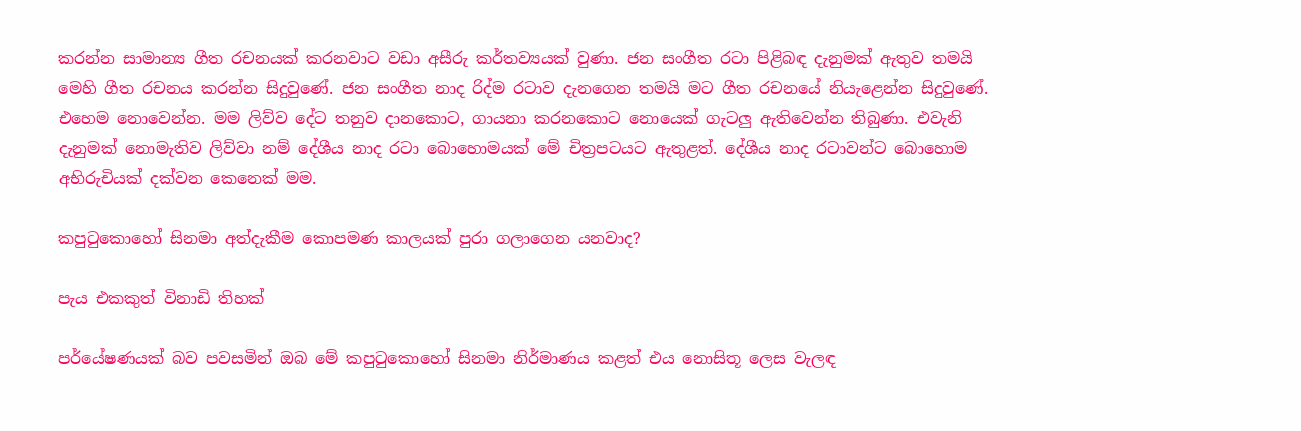කරන්න සාමාන්‍ය ගීත රචනයක් කරනවාට වඩා අසීරු කර්තව්‍යයක් වුණා. ජන සංගීත රටා පිළිබඳ දැනුමක් ඇතුව තමයි මෙහි ගීත රචනය කරන්න සිදුවුණේ. ජන සංගීත නාද රිද්ම රටාව දැනගෙන තමයි මට ගීත රචනයේ නියැළෙන්න සිදුවුණේ. එහෙම නොවෙන්න. මම ලිව්ව දේට තනුව දානකොට, ගායනා කරනකොට නොයෙක් ගැටලු ඇතිවෙන්න තිබුණා. එවැනි දැනුමක් නොමැතිව ලිව්වා නම් දේශීය නාද රටා බොහොමයක් මේ චිත්‍රපටයට ඇතුළත්. දේශීය නාද රටාවන්ට බොහොම අභිරුචියක් දක්වන කෙනෙක් මම.

කපුටුකොහෝ සිනමා අත්දැකීම කොපමණ කාලයක් පුරා ගලාගෙන යනවාද?

පැය එකකුත් විනාඩි තිහක්

පර්යේෂණයක් බව පවසමින් ඔබ මේ කපුටුකොහෝ සිනමා නිර්මාණය කළත් එය නොසිතූ ලෙස වැලඳ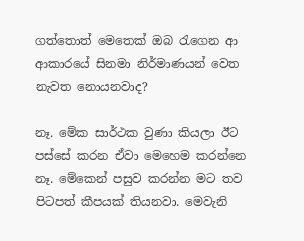ගත්තොත් මෙතෙක් ඔබ රැගෙන ආ ආකාරයේ සිනමා නිර්මාණයන් වෙත නැවත නොයනවාද?

නෑ. මේක සාර්ථක වුණා කියලා ඊට පස්සේ කරන ඒවා මෙහෙම කරන්නෙ නෑ. මේකෙන් පසුව කරන්න මට තව පිටපත් කීපයක් තියනවා. මෙවැනි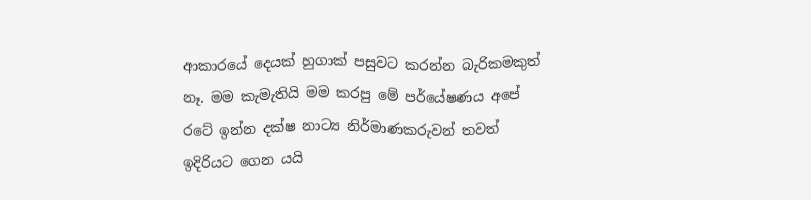ආකාරයේ දෙයක් හුගාක් පසුවට කරන්න බැරිකමකුත් නෑ. මම කැමැතියි මම කරපු මේ පර්යේෂණය අපේ රටේ ඉන්න දක්ෂ නාට්‍ය නිර්මාණකරුවන් තවත් ඉදිරියට ගෙන යයි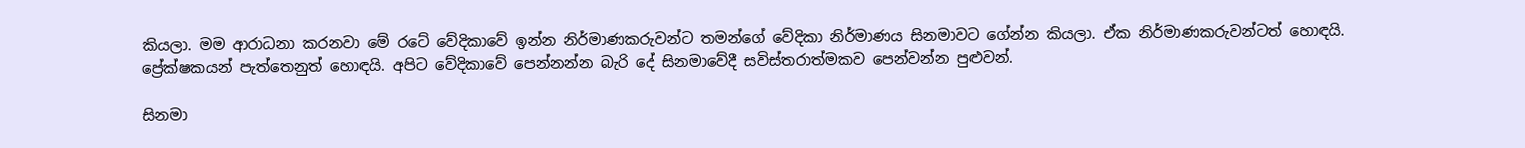කියලා. මම ආරාධනා කරනවා මේ රටේ වේදිකාවේ ඉන්න නිර්මාණකරුවන්ට තමන්ගේ වේදිකා නිර්මාණය සිනමාවට ගේන්න කියලා. ඒක නිර්මාණකරුවන්ටත් හොඳයි. ප්‍රේක්ෂකයන් පැත්තෙනුත් හොඳයි. අපිට වේදිකාවේ පෙන්නන්න බැරි දේ සිනමාවේදී සවිස්තරාත්මකව පෙන්වන්න පුළුවන්.

සිනමා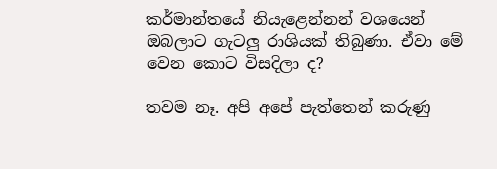කර්මාන්තයේ නියැළෙන්නන් වශයෙන් ඔබලාට ගැටලු රාශියක් තිබුණා. ඒවා මේ වෙන කොට විසදිලා ද?

තවම නෑ. අපි අපේ පැත්තෙන් කරුණු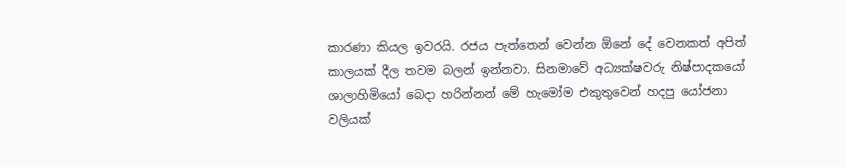කාරණා කියල ඉවරයි. රජය පැත්තෙන් වෙන්න ඕනේ දේ වෙනකත් අපිත් කාලයක් දීල තවම බලන් ඉන්නවා. සිනමාවේ අධ්‍යක්ෂවරු නිෂ්පාදකයෝ ශාලාහිමියෝ බෙදා හරින්නන් මේ හැමෝම එකුතුවෙන් හදපු යෝජනා වලියක්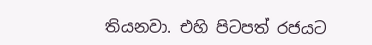තියනවා. එහි පිටපත් රජයට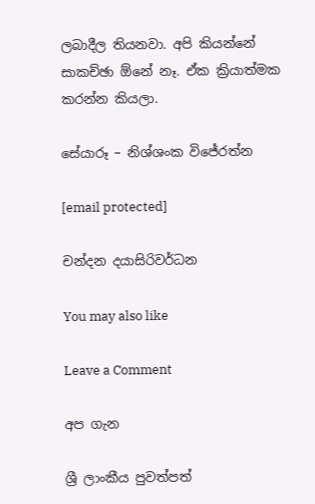ලබාදීල තියනවා. අපි කියන්නේ සාකච්ඡා ඕනේ නෑ. ඒක ක්‍රියාත්මක කරන්න කියලා.

සේයාරූ – නිශ්ශංක විජේරත්න

[email protected]

චන්දන දයාසිරිවර්ධන

You may also like

Leave a Comment

අප ගැන

ශ්‍රී ලාංකීය පුවත්පත්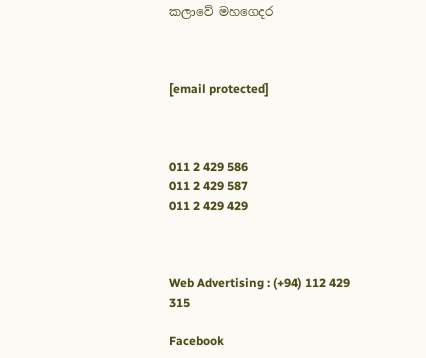කලාවේ මහගෙදර



[email protected]



011 2 429 586
011 2 429 587
011 2 429 429



Web Advertising : (+94) 112 429 315

Facebook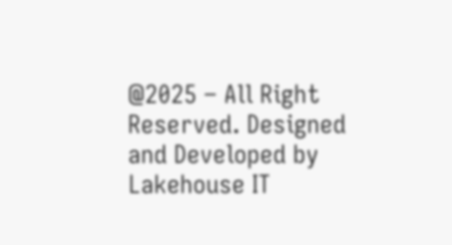@2025 – All Right Reserved. Designed and Developed by Lakehouse IT